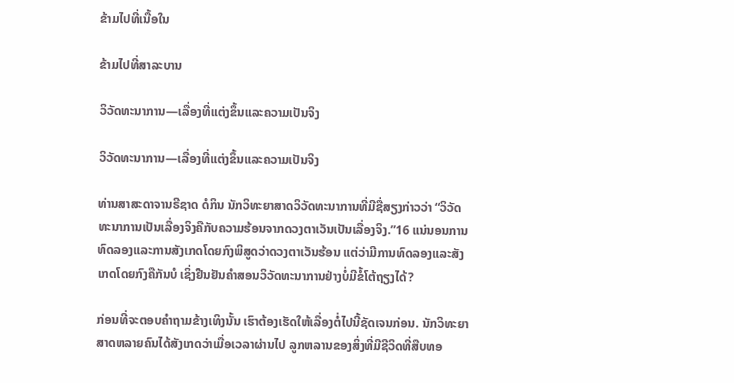ຂ້າມໄປທີ່ເນື້ອໃນ

ຂ້າມໄປທີ່ສາລະບານ

ວິວັດທະນາການ—ເລື່ອງທີ່ແຕ່ງຂຶ້ນແລະຄວາມເປັນຈິງ

ວິວັດທະນາການ—ເລື່ອງທີ່ແຕ່ງຂຶ້ນແລະຄວາມເປັນຈິງ

ທ່ານສາສະດາຈານຣີຊາດ ດໍກິນ ນັກວິທະຍາສາດວິວັດທະນາການທີ່ມີຊື່ສຽງກ່າວວ່າ “ວິວັດທະນາການເປັນເລື່ອງຈິງຄືກັບຄວາມຮ້ອນຈາກດວງຕາເວັນເປັນເລື່ອງຈິງ.”16 ແນ່ນອນການທົດລອງແລະການສັງເກດໂດຍກົງພິສູດວ່າດວງຕາເວັນຮ້ອນ ແຕ່ວ່າມີການທົດລອງແລະສັງເກດໂດຍກົງຄືກັນບໍ ເຊິ່ງຢືນຢັນຄຳສອນວິວັດທະນາການຢ່າງບໍ່ມີຂໍ້ໂຕ້ຖຽງໄດ້?

ກ່ອນທີ່ຈະຕອບຄຳຖາມຂ້າງເທິງນັ້ນ ເຮົາຕ້ອງເຮັດໃຫ້ເລື່ອງຕໍ່ໄປນີ້ຊັດເຈນກ່ອນ. ນັກວິທະຍາສາດຫລາຍຄົນໄດ້ສັງເກດວ່າເມື່ອເວລາຜ່ານໄປ ລູກຫລານຂອງສິ່ງທີ່ມີຊີວິດທີ່ສືບທອ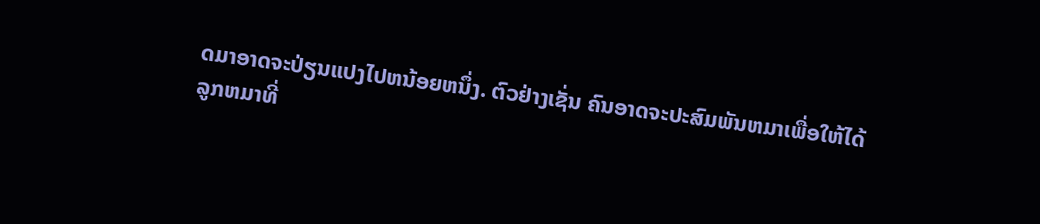ດມາອາດຈະປ່ຽນແປງໄປຫນ້ອຍຫນຶ່ງ. ຕົວຢ່າງເຊັ່ນ ຄົນອາດຈະປະສົມພັນຫມາເພື່ອໃຫ້ໄດ້ລູກຫມາທີ່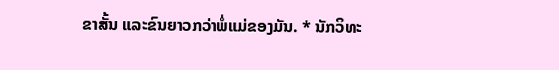ຂາສັ້ນ ແລະຂົນຍາວກວ່າພໍ່ແມ່ຂອງມັນ. * ນັກວິທະ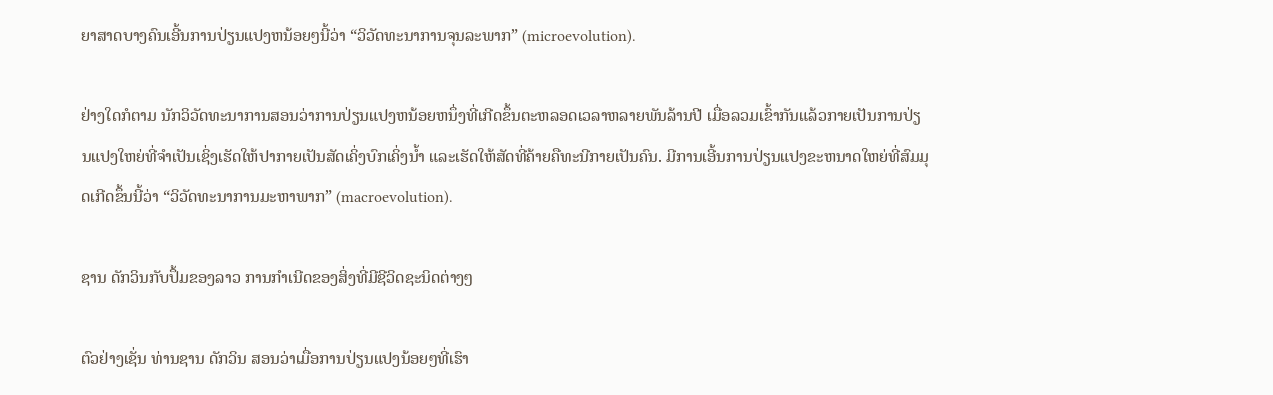ຍາສາດບາງຄົນເອີ້ນການປ່ຽນແປງຫນ້ອຍໆນີ້ວ່າ “ວິວັດທະນາການຈຸນລະພາກ” (microevolution).

ຢ່າງໃດກໍຕາມ ນັກວິວັດທະນາການສອນວ່າການປ່ຽນແປງຫນ້ອຍຫນຶ່ງທີ່ເກີດຂຶ້ນຕະຫລອດເວລາຫລາຍພັນລ້ານປີ ເມື່ອລວມເຂົ້າກັນແລ້ວກາຍເປັນການປ່ຽນແປງໃຫຍ່ທີ່ຈຳເປັນເຊິ່ງເຮັດໃຫ້ປາກາຍເປັນສັດເຄິ່ງບົກເຄິ່ງນໍ້າ ແລະເຮັດໃຫ້ສັດທີ່ຄ້າຍຄືທະນີກາຍເປັນຄົນ. ມີການເອີ້ນການປ່ຽນແປງຂະຫນາດໃຫຍ່ທີ່ສົມມຸດເກີດຂຶ້ນນີ້ວ່າ “ວິວັດທະນາການມະຫາພາກ” (macroevolution).

ຊານ ດັກວິນກັບປຶ້ມຂອງລາວ ການກຳເນີດຂອງສິ່ງທີ່ມີຊີວິດຊະນິດຕ່າງໆ

ຕົວຢ່າງເຊັ່ນ ທ່ານຊານ ດັກວິນ ສອນວ່າເມື່ອການປ່ຽນແປງນ້ອຍໆທີ່ເຮົາ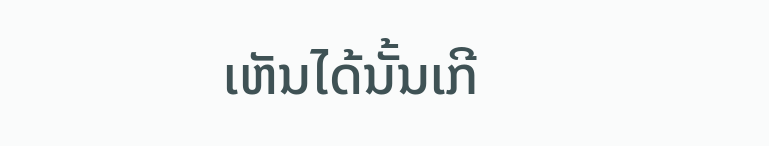ເຫັນໄດ້ນັ້ນເກີ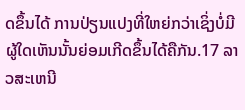ດຂຶ້ນໄດ້ ການປ່ຽນແປງທີ່ໃຫຍ່ກວ່າເຊິ່ງບໍ່ມີຜູ້ໃດເຫັນນັ້ນຍ່ອມເກີດຂຶ້ນໄດ້ຄືກັນ.17 ລາວສະເຫນີ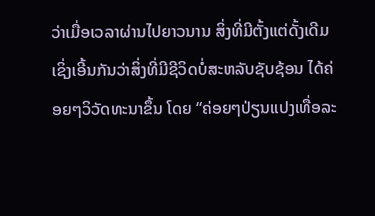ວ່າເມື່ອເວລາຜ່ານໄປຍາວນານ ສິ່ງທີ່ມີຕັ້ງແຕ່ດັ້ງເດີມເຊິ່ງເອີ້ນກັນວ່າສິ່ງທີ່ມີຊີວິດບໍ່ສະຫລັບຊັບຊ້ອນ ໄດ້ຄ່ອຍໆວິວັດທະນາຂຶ້ນ ໂດຍ “ຄ່ອຍໆປ່ຽນແປງເທື່ອລະ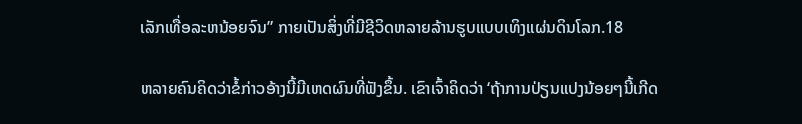ເລັກເທື່ອລະຫນ້ອຍຈົນ” ກາຍເປັນສິ່ງທີ່ມີຊີວິດຫລາຍລ້ານຮູບແບບເທິງແຜ່ນດິນໂລກ.18

ຫລາຍຄົນຄິດວ່າຂໍ້ກ່າວອ້າງນີ້ມີເຫດຜົນທີ່ຟັງຂຶ້ນ. ເຂົາເຈົ້າຄິດວ່າ ‘ຖ້າການປ່ຽນແປງນ້ອຍໆນີ້ເກີດ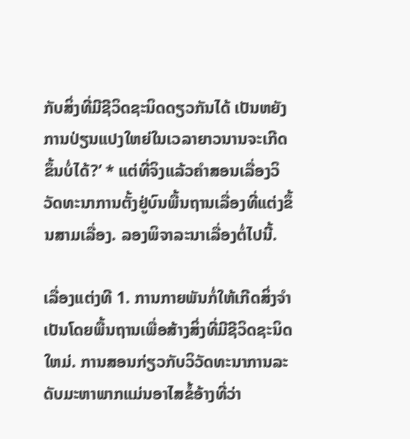ກັບສິ່ງທີ່ມີຊີວິດຊະນິດດຽວກັນໄດ້ ເປັນຫຍັງການປ່ຽນແປງໃຫຍ່ໃນເວລາຍາວນານຈະເກີດຂຶ້ນບໍ່ໄດ້?’ * ແຕ່ທີ່ຈິງແລ້ວຄຳສອນເລື່ອງວິວັດທະນາການຕັ້ງຢູ່ບົນພື້ນຖານເລື່ອງທີ່ແຕ່ງຂຶ້ນສາມເລື່ອງ. ລອງພິຈາລະນາເລື່ອງຕໍ່ໄປນີ້.

ເລື່ອງແຕ່ງທີ 1. ການກາຍພັນກໍ່ໃຫ້ເກີດສິ່ງຈຳເປັນໂດຍພື້ນຖານເພື່ອສ້າງສິ່ງທີ່ມີຊີວິດຊະນິດໃຫມ່. ການສອນກ່ຽວກັບວິວັດທະນາການລະດັບມະຫາພາກແມ່ນອາໄສຂໍ້ອ້າງທີ່ວ່າ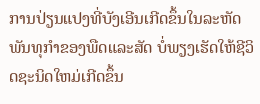ການປ່ຽນແປງທີ່ບັງເອີນເກີດຂຶ້ນໃນລະຫັດພັນທຸກຳຂອງພືດແລະສັດ ບໍ່ພຽງເຮັດໃຫ້ຊີວິດຊະນິດໃຫມ່ເກີດຂຶ້ນ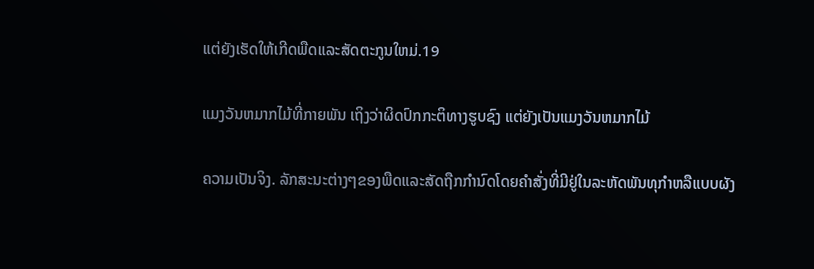ແຕ່ຍັງເຮັດໃຫ້ເກີດພືດແລະສັດຕະກູນໃຫມ່.19

ແມງວັນຫມາກໄມ້ທີ່ກາຍພັນ ເຖິງວ່າຜິດປົກກະຕິທາງຮູບຊົງ ແຕ່ຍັງເປັນແມງວັນຫມາກໄມ້

ຄວາມເປັນຈິງ. ລັກສະນະຕ່າງໆຂອງພືດແລະສັດຖືກກຳນົດໂດຍຄຳສັ່ງທີ່ມີຢູ່ໃນລະຫັດພັນທຸກຳຫລືແບບຜັງ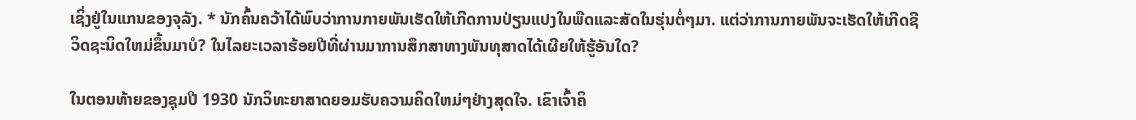ເຊິ່ງຢູ່ໃນແກນຂອງຈຸລັງ. * ນັກຄົ້ນຄວ້າໄດ້ພົບວ່າການກາຍພັນເຮັດໃຫ້ເກີດການປ່ຽນແປງໃນພືດແລະສັດໃນຮຸ່ນຕໍ່ໆມາ. ແຕ່ວ່າການກາຍພັນຈະເຮັດໃຫ້ເກີດຊີວິດຊະນິດໃຫມ່ຂຶ້ນມາບໍ? ໃນໄລຍະເວລາຮ້ອຍປີທີ່ຜ່ານມາການສຶກສາທາງພັນທຸສາດໄດ້ເຜີຍໃຫ້ຮູ້ອັນໃດ?

ໃນຕອນທ້າຍຂອງຊຸມປີ 1930 ນັກວິທະຍາສາດຍອມຮັບຄວາມຄິດໃຫມ່ໆຢ່າງສຸດໃຈ. ເຂົາເຈົ້າຄິ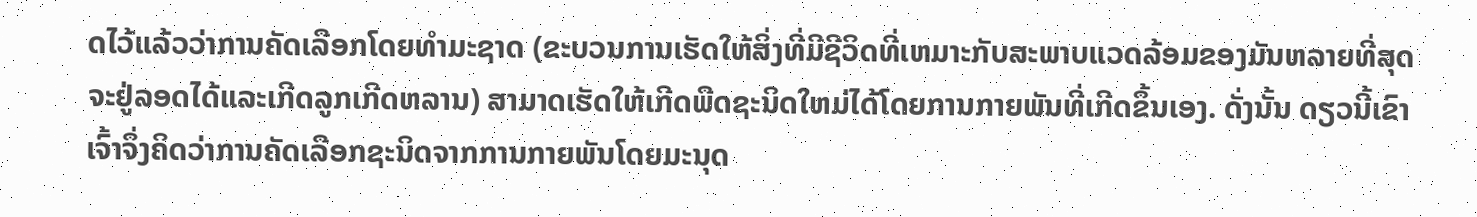ດໄວ້ແລ້ວວ່າການຄັດເລືອກໂດຍທຳມະຊາດ (ຂະບວນການເຮັດໃຫ້ສິ່ງທີ່ມີຊີວິດທີ່ເຫມາະກັບສະພາບແວດລ້ອມຂອງມັນຫລາຍທີ່ສຸດຈະຢູ່ລອດໄດ້ແລະເກີດລູກເກີດຫລານ) ສາມາດເຮັດໃຫ້ເກີດພືດຊະນິດໃຫມ່ໄດ້ໂດຍການກາຍພັນທີ່ເກີດຂຶ້ນເອງ. ດັ່ງນັ້ນ ດຽວນີ້ເຂົາເຈົ້າຈຶ່ງຄິດວ່າການຄັດເລືອກຊະນິດຈາກການກາຍພັນໂດຍມະນຸດ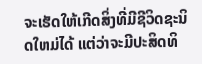ຈະເຮັດໃຫ້ເກີດສິ່ງທີ່ມີຊີວິດຊະນິດໃຫມ່ໄດ້ ແຕ່ວ່າຈະມີປະສິດທິ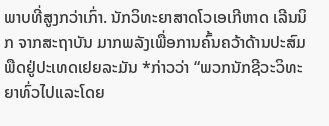ພາບທີ່ສູງກວ່າເກົ່າ. ນັກວິທະຍາສາດໂວເອເກີຫາດ ເລີນນິກ ຈາກສະຖາບັນ ມາກພລັງເພື່ອການຄົ້ນຄວ້າດ້ານປະສົມພືດຢູ່ປະເທດເຢຍລະມັນ *ກ່າວວ່າ “ພວກນັກຊີວະວິທະຍາທົ່ວໄປແລະໂດຍ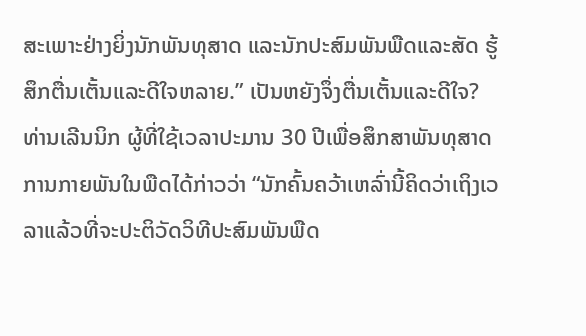ສະເພາະຢ່າງຍິ່ງນັກພັນທຸສາດ ແລະນັກປະສົມພັນພືດແລະສັດ ຮູ້ສຶກຕື່ນເຕັ້ນແລະດີໃຈຫລາຍ.” ເປັນຫຍັງຈຶ່ງຕື່ນເຕັ້ນແລະດີໃຈ? ທ່ານເລີນນິກ ຜູ້ທີ່ໃຊ້ເວລາປະມານ 30 ປີເພື່ອສຶກສາພັນທຸສາດການກາຍພັນໃນພືດໄດ້ກ່າວວ່າ “ນັກຄົ້ນຄວ້າເຫລົ່ານີ້ຄິດວ່າເຖິງເວລາແລ້ວທີ່ຈະປະຕິວັດວິທີປະສົມພັນພືດ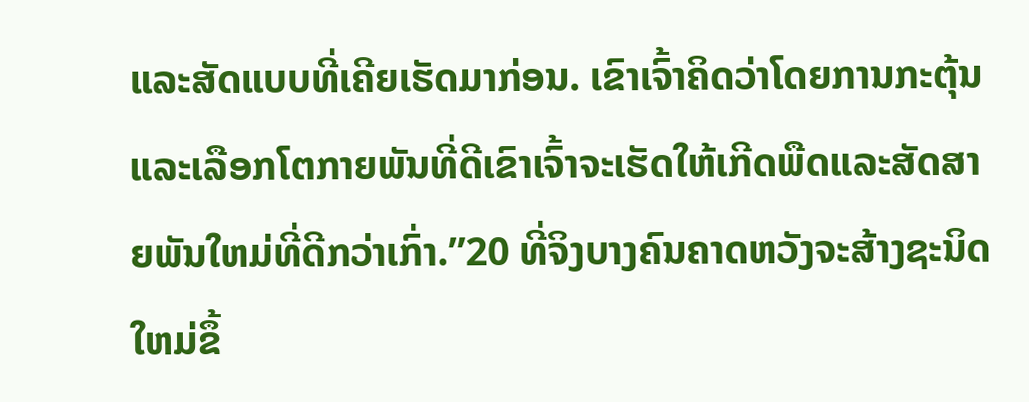ແລະສັດແບບທີ່ເຄີຍເຮັດມາກ່ອນ. ເຂົາເຈົ້າຄິດວ່າໂດຍການກະຕຸ້ນແລະເລືອກໂຕກາຍພັນທີ່ດີເຂົາເຈົ້າຈະເຮັດໃຫ້ເກີດພືດແລະສັດສາຍພັນໃຫມ່ທີ່ດີກວ່າເກົ່າ.”20 ທີ່ຈິງບາງຄົນຄາດຫວັງຈະສ້າງຊະນິດໃຫມ່ຂຶ້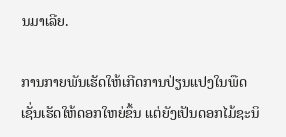ນມາເລີຍ.

ການກາຍພັນເຮັດໃຫ້ເກີດການປ່ຽນແປງໃນພືດ ເຊັ່ນເຮັດໃຫ້ດອກໃຫຍ່ຂຶ້ນ ແຕ່ຍັງເປັນດອກໄມ້ຊະນິ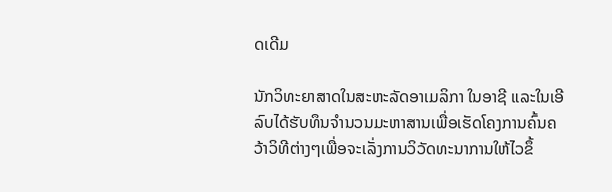ດເດີມ

ນັກວິທະຍາສາດໃນສະຫະລັດອາເມລິກາ ໃນອາຊີ ແລະໃນເອີລົບໄດ້ຮັບທຶນຈຳນວນມະຫາສານເພື່ອເຮັດໂຄງການຄົ້ນຄວ້າວິທີຕ່າງໆເພື່ອຈະເລັ່ງການວິວັດທະນາການໃຫ້ໄວຂຶ້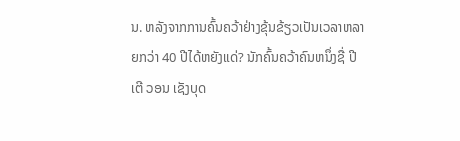ນ. ຫລັງຈາກການຄົ້ນຄວ້າຢ່າງຂຸ້ນຂ້ຽວເປັນເວລາຫລາຍກວ່າ 40 ປີໄດ້ຫຍັງແດ່? ນັກຄົ້ນຄວ້າຄົນຫນຶ່ງຊື່ ປີເຕີ ວອນ ເຊັງບຸດ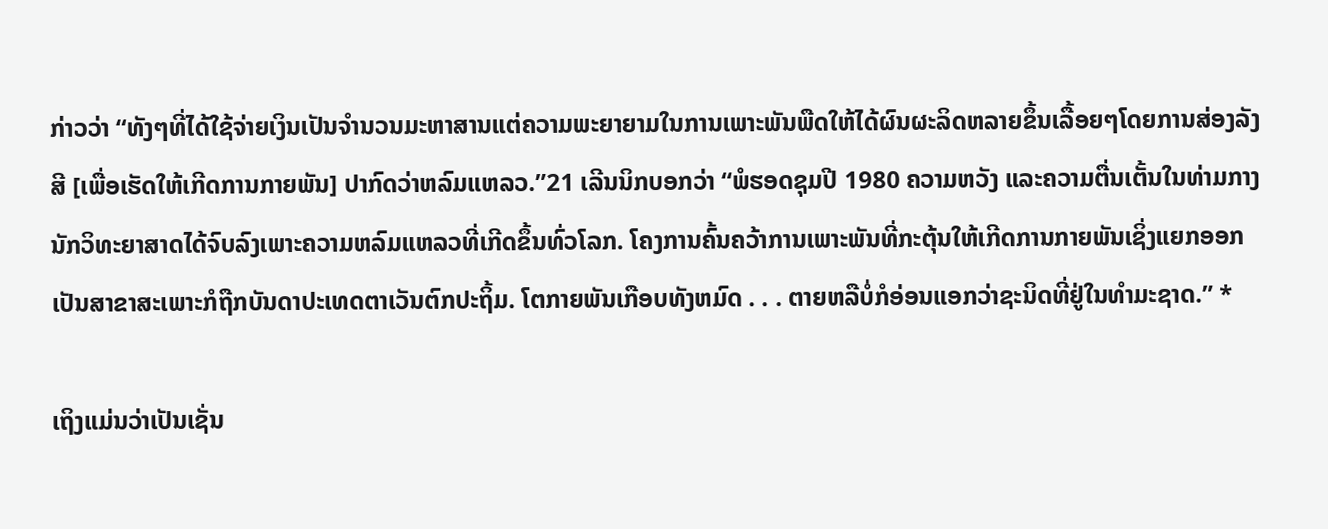ກ່າວວ່າ “ທັງໆທີ່ໄດ້ໃຊ້ຈ່າຍເງິນເປັນຈຳນວນມະຫາສານແຕ່ຄວາມພະຍາຍາມໃນການເພາະພັນພືດໃຫ້ໄດ້ຜົນຜະລິດຫລາຍຂຶ້ນເລື້ອຍໆໂດຍການສ່ອງລັງສີ [ເພື່ອເຮັດໃຫ້ເກີດການກາຍພັນ] ປາກົດວ່າຫລົມແຫລວ.”21 ເລີນນິກບອກວ່າ “ພໍຮອດຊຸມປີ 1980 ຄວາມຫວັງ ແລະຄວາມຕື່ນເຕັ້ນໃນທ່າມກາງນັກວິທະຍາສາດໄດ້ຈົບລົງເພາະຄວາມຫລົມແຫລວທີ່ເກີດຂຶ້ນທົ່ວໂລກ. ໂຄງການຄົ້ນຄວ້າການເພາະພັນທີ່ກະຕຸ້ນໃຫ້ເກີດການກາຍພັນເຊິ່ງແຍກອອກເປັນສາຂາສະເພາະກໍຖືກບັນດາປະເທດຕາເວັນຕົກປະຖິ້ມ. ໂຕກາຍພັນເກືອບທັງຫມົດ . . . ຕາຍຫລືບໍ່ກໍອ່ອນແອກວ່າຊະນິດທີ່ຢູ່ໃນທຳມະຊາດ.” *

ເຖິງແມ່ນວ່າເປັນເຊັ່ນ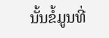ນັ້ນຂໍ້ມູນທີ່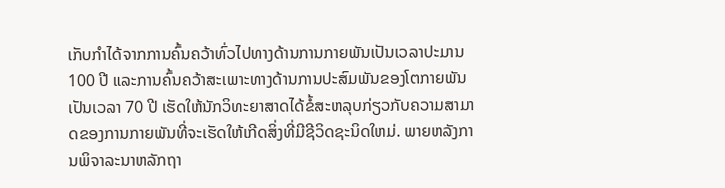ເກັບກຳໄດ້ຈາກການຄົ້ນຄວ້າທົ່ວໄປທາງດ້ານການກາຍພັນເປັນເວລາປະມານ 100 ປີ ແລະການຄົ້ນຄວ້າສະເພາະທາງດ້ານການປະສົມພັນຂອງໂຕກາຍພັນເປັນເວລາ 70 ປີ ເຮັດໃຫ້ນັກວິທະຍາສາດໄດ້ຂໍ້ສະຫລຸບກ່ຽວກັບຄວາມສາມາດຂອງການກາຍພັນທີ່ຈະເຮັດໃຫ້ເກີດສິ່ງທີ່ມີຊີວິດຊະນິດໃຫມ່. ພາຍຫລັງການພິຈາລະນາຫລັກຖາ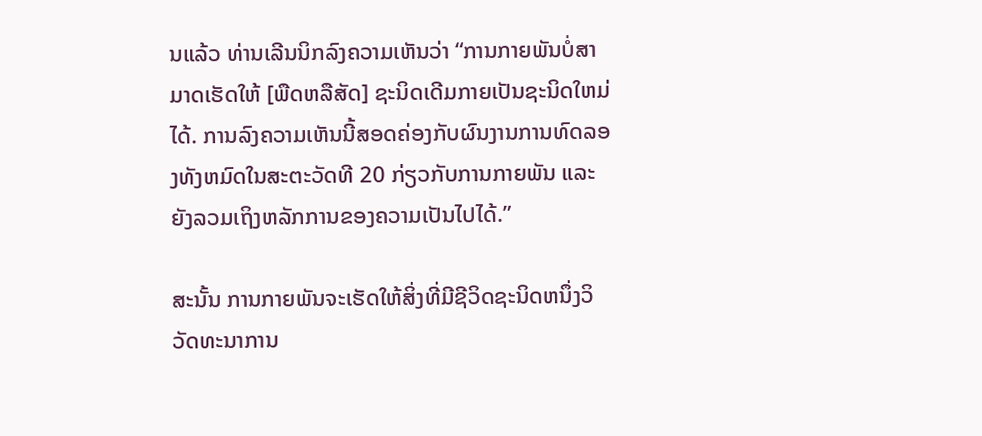ນແລ້ວ ທ່ານເລີນນິກລົງຄວາມເຫັນວ່າ “ການກາຍພັນບໍ່ສາມາດເຮັດໃຫ້ [ພືດຫລືສັດ] ຊະນິດເດີມກາຍເປັນຊະນິດໃຫມ່ໄດ້. ການລົງຄວາມເຫັນນີ້ສອດຄ່ອງກັບຜົນງານການທົດລອງທັງຫມົດໃນສະຕະວັດທີ 20 ກ່ຽວກັບການກາຍພັນ ແລະຍັງລວມເຖິງຫລັກການຂອງຄວາມເປັນໄປໄດ້.”

ສະນັ້ນ ການກາຍພັນຈະເຮັດໃຫ້ສິ່ງທີ່ມີຊີວິດຊະນິດຫນຶ່ງວິວັດທະນາການ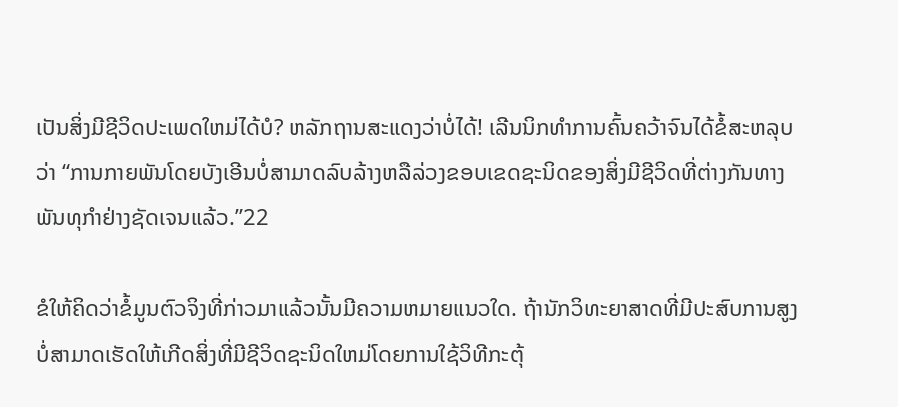ເປັນສິ່ງມີຊີວິດປະເພດໃຫມ່ໄດ້ບໍ? ຫລັກຖານສະແດງວ່າບໍ່ໄດ້! ເລີນນິກທຳການຄົ້ນຄວ້າຈົນໄດ້ຂໍ້ສະຫລຸບວ່າ “ການກາຍພັນໂດຍບັງເອີນບໍ່ສາມາດລົບລ້າງຫລືລ່ວງຂອບເຂດຊະນິດຂອງສິ່ງມີຊີວິດທີ່ຕ່າງກັນທາງພັນທຸກຳຢ່າງຊັດເຈນແລ້ວ.”22

ຂໍໃຫ້ຄິດວ່າຂໍ້ມູນຕົວຈິງທີ່ກ່າວມາແລ້ວນັ້ນມີຄວາມຫມາຍແນວໃດ. ຖ້ານັກວິທະຍາສາດທີ່ມີປະສົບການສູງບໍ່ສາມາດເຮັດໃຫ້ເກີດສິ່ງທີ່ມີຊີວິດຊະນິດໃຫມ່ໂດຍການໃຊ້ວິທີກະຕຸ້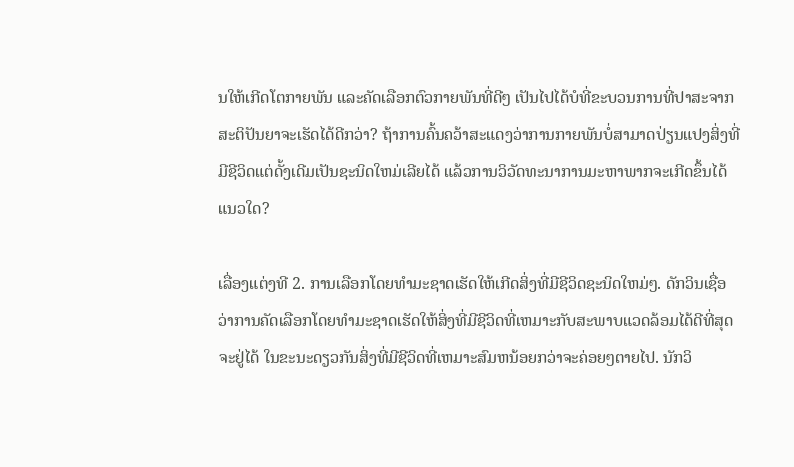ນໃຫ້ເກີດໂຕກາຍພັນ ແລະຄັດເລືອກຕົວກາຍພັນທີ່ດີໆ ເປັນໄປໄດ້ບໍທີ່ຂະບວນການທີ່ປາສະຈາກສະຕິປັນຍາຈະເຮັດໄດ້ດີກວ່າ? ຖ້າການຄົ້ນຄວ້າສະແດງວ່າການກາຍພັນບໍ່ສາມາດປ່ຽນແປງສິ່ງທີ່ມີຊີວິດແຕ່ດັ້ງເດີມເປັນຊະນິດໃຫມ່ເລີຍໄດ້ ແລ້ວການວິວັດທະນາການມະຫາພາກຈະເກີດຂຶ້ນໄດ້ແນວໃດ?

ເລື່ອງແຕ່ງທີ 2. ການເລືອກໂດຍທຳມະຊາດເຮັດໃຫ້ເກີດສິ່ງທີ່ມີຊີວິດຊະນິດໃຫມ່ໆ. ດັກວິນເຊື່ອວ່າການຄັດເລືອກໂດຍທຳມະຊາດເຮັດໃຫ້ສິ່ງທີ່ມີຊີວິດທີ່ເຫມາະກັບສະພາບແວດລ້ອມໄດ້ດີທີ່ສຸດຈະຢູ່ໄດ້ ໃນຂະນະດຽວກັນສິ່ງທີ່ມີຊີວິດທີ່ເຫມາະສົມຫນ້ອຍກວ່າຈະຄ່ອຍໆຕາຍໄປ. ນັກວິ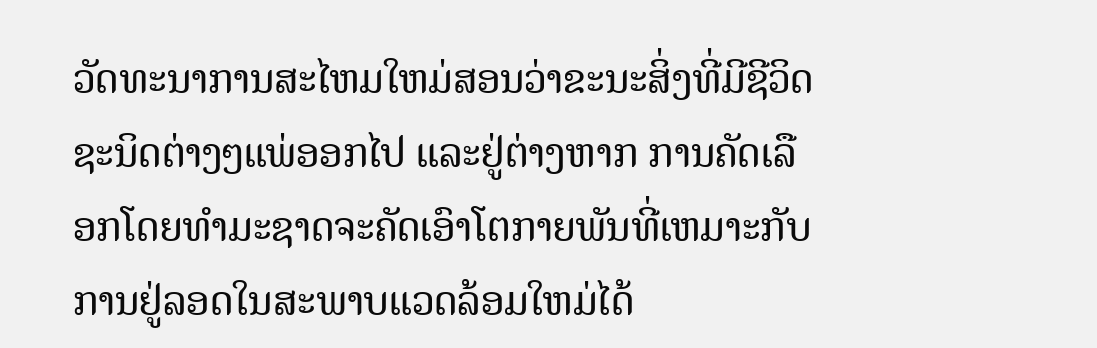ວັດທະນາການສະໄຫມໃຫມ່ສອນວ່າຂະນະສິ່ງທີ່ມີຊີວິດຊະນິດຕ່າງໆແພ່ອອກໄປ ແລະຢູ່ຕ່າງຫາກ ການຄັດເລືອກໂດຍທຳມະຊາດຈະຄັດເອົາໂຕກາຍພັນທີ່ເຫມາະກັບການຢູ່ລອດໃນສະພາບແວດລ້ອມໃຫມ່ໄດ້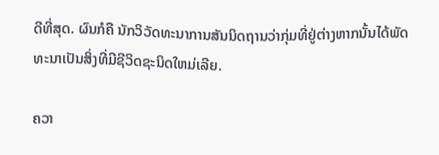ດີທີ່ສຸດ. ຜົນກໍຄື ນັກວິວັດທະນາການສັນນິດຖານວ່າກຸ່ມທີ່ຢູ່ຕ່າງຫາກນັ້ນໄດ້ພັດທະນາເປັນສິ່ງທີ່ມີຊີວິດຊະນິດໃຫມ່ເລີຍ.

ຄວາ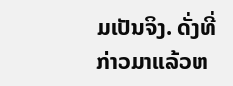ມເປັນຈິງ. ດັ່ງທີ່ກ່າວມາແລ້ວຫ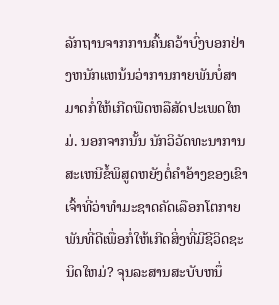ລັກຖານຈາກການຄົ້ນຄວ້າບົ່ງບອກຢ່າງຫນັກແຫນ້ນວ່າການກາຍພັນບໍ່ສາມາດກໍ່ໃຫ້ເກີດພືດຫລືສັດປະເພດໃຫມ່. ນອກຈາກນັ້ນ ນັກວິວັດທະນາການສະເຫນີຂໍ້ພິສູດຫຍັງຕໍ່ຄຳອ້າງຂອງເຂົາເຈົ້າທີ່ວ່າທຳມະຊາດຄັດເລືອກໂຕກາຍພັນທີ່ດີເພື່ອກໍ່ໃຫ້ເກີດສິ່ງທີ່ມີຊີວິດຊະນິດໃຫມ່? ຈຸນລະສານສະບັບຫນຶ່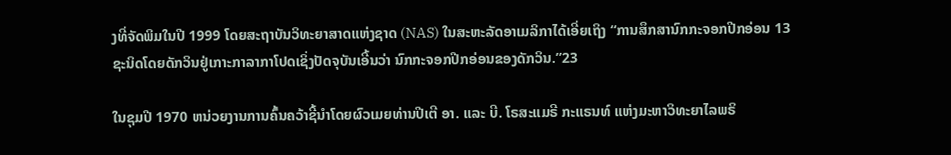ງທີ່ຈັດພິມໃນປີ 1999 ໂດຍສະຖາບັນວິທະຍາສາດແຫ່ງຊາດ (NAS) ໃນສະຫະລັດອາເມລິກາໄດ້ເອີ່ຍເຖິງ “ການສຶກສານົກກະຈອກປີກອ່ອນ 13 ຊະນິດໂດຍດັກວິນຢູ່ເກາະກາລາກາໂປດເຊິ່ງປັດຈຸບັນເອີ້ນວ່າ ນົກກະຈອກປີກອ່ອນຂອງດັກວິນ.”23

ໃນຊຸມປີ 1970 ຫນ່ວຍງານການຄົ້ນຄວ້າຊີ້ນຳໂດຍຜົວເມຍທ່ານປີເຕີ ອາ. ແລະ ບີ. ໂຣສະແມຣີ ກະແຣນທ໌ ແຫ່ງມະຫາວິທະຍາໄລພຣິ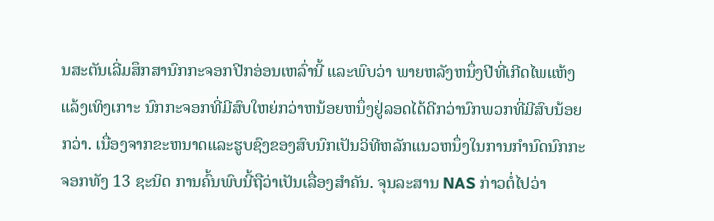ນສະຕັນເລີ່ມສຶກສານົກກະຈອກປີກອ່ອນເຫລົ່ານີ້ ແລະພົບວ່າ ພາຍຫລັງຫນຶ່ງປີທີ່ເກີດໄພແຫ້ງແລ້ງເທິງເກາະ ນົກກະຈອກທີ່ມີສົບໃຫຍ່ກວ່າຫນ້ອຍຫນຶ່ງຢູ່ລອດໄດ້ດີກວ່ານົກພວກທີ່ມີສົບນ້ອຍກວ່າ. ເນື່ອງຈາກຂະຫນາດແລະຮູບຊົງຂອງສົບນົກເປັນວິທີຫລັກແນວຫນຶ່ງໃນການກຳນົດນົກກະຈອກທັງ 13 ຊະນິດ ການຄົ້ນພົບນີ້ຖືວ່າເປັນເລື່ອງສຳຄັນ. ຈຸນລະສານ NAS ກ່າວຕໍ່ໄປວ່າ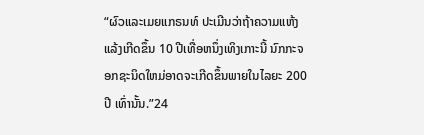“ຜົວແລະເມຍແກຣນທ໌ ປະເມີນວ່າຖ້າຄວາມແຫ້ງແລ້ງເກີດຂຶ້ນ 10 ປີເທື່ອຫນຶ່ງເທິງເກາະນີ້ ນົກກະຈອກຊະນິດໃຫມ່ອາດຈະເກີດຂຶ້ນພາຍໃນໄລຍະ 200 ປີ ເທົ່ານັ້ນ.”24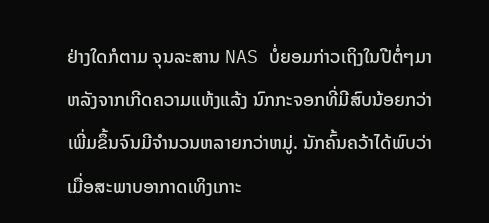ຢ່າງໃດກໍຕາມ ຈຸນລະສານ NAS ບໍ່ຍອມກ່າວເຖິງໃນປີຕໍ່ໆມາຫລັງຈາກເກີດຄວາມແຫ້ງແລ້ງ ນົກກະຈອກທີ່ມີສົບນ້ອຍກວ່າເພີ່ມຂຶ້ນຈົນມີຈຳນວນຫລາຍກວ່າຫມູ່. ນັກຄົ້ນຄວ້າໄດ້ພົບວ່າເມື່ອສະພາບອາກາດເທິງເກາະ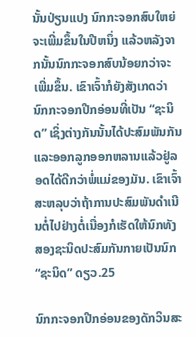ນັ້ນປ່ຽນແປງ ນົກກະຈອກສົບໃຫຍ່ຈະເພີ່ມຂຶ້ນໃນປີຫນຶ່ງ ແລ້ວຫລັງຈາກນັ້ນນົກກະຈອກສົບນ້ອຍກວ່າຈະເພີ່ມຂຶ້ນ. ເຂົາເຈົ້າກໍຍັງສັງເກດວ່ານົກກະຈອກປີກອ່ອນທີ່ເປັນ “ຊະນິດ” ເຊິ່ງຕ່າງກັນນັ້ນໄດ້ປະສົມພັນກັນແລະອອກລູກອອກຫລານແລ້ວຢູ່ລອດໄດ້ດີກວ່າພໍ່ແມ່ຂອງມັນ. ເຂົາເຈົ້າສະຫລຸບວ່າຖ້າການປະສົມພັນດຳເນີນຕໍ່ໄປຢ່າງຕໍ່ເນື່ອງກໍເຮັດໃຫ້ນົກທັງສອງຊະນິດປະສົມກັນກາຍເປັນນົກ “ຊະນິດ” ດຽວ.25

ນົກກະຈອກປີກອ່ອນຂອງດັກວິນສະ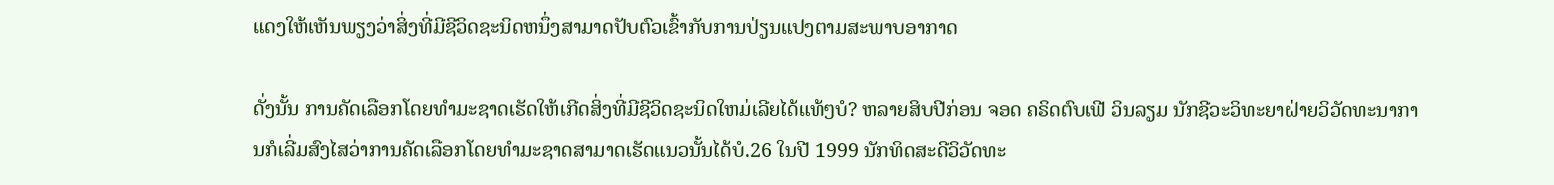ແດງໃຫ້ເຫັນພຽງວ່າສິ່ງທີ່ມີຊີວິດຊະນິດຫນຶ່ງສາມາດປັບຕົວເຂົ້າກັບການປ່ຽນແປງຕາມສະພາບອາກາດ

ດັ່ງນັ້ນ ການຄັດເລືອກໂດຍທຳມະຊາດເຮັດໃຫ້ເກີດສິ່ງທີ່ມີຊີວິດຊະນິດໃຫມ່ເລີຍໄດ້ແທ້ໆບໍ? ຫລາຍສິບປີກ່ອນ ຈອດ ຄຣິດຕົບເຟີ ວິນລຽມ ນັກຊີວະວິທະຍາຝ່າຍວິວັດທະນາການກໍເລີ່ມສົງໄສວ່າການຄັດເລືອກໂດຍທຳມະຊາດສາມາດເຮັດແນວນັ້ນໄດ້ບໍ.26 ໃນປີ 1999 ນັກທິດສະດີວິວັດທະ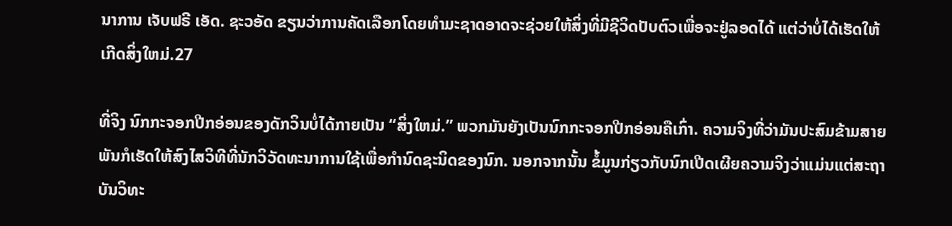ນາການ ເຈັບຟຣີ ເອັດ. ຊະວອັດ ຂຽນວ່າການຄັດເລືອກໂດຍທຳມະຊາດອາດຈະຊ່ວຍໃຫ້ສິ່ງທີ່ມີຊີວິດປັບຕົວເພື່ອຈະຢູ່ລອດໄດ້ ແຕ່ວ່າບໍ່ໄດ້ເຮັດໃຫ້ເກີດສິ່ງໃຫມ່.27

ທີ່ຈິງ ນົກກະຈອກປີກອ່ອນຂອງດັກວິນບໍ່ໄດ້ກາຍເປັນ “ສິ່ງໃຫມ່.” ພວກມັນຍັງເປັນນົກກະຈອກປີກອ່ອນຄືເກົ່າ. ຄວາມຈິງທີ່ວ່າມັນປະສົມຂ້າມສາຍພັນກໍເຮັດໃຫ້ສົງໄສວິທີທີ່ນັກວິວັດທະນາການໃຊ້ເພື່ອກຳນົດຊະນິດຂອງນົກ. ນອກຈາກນັ້ນ ຂໍ້ມູນກ່ຽວກັບນົກເປີດເຜີຍຄວາມຈິງວ່າແມ່ນແຕ່ສະຖາບັນວິທະ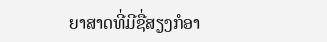ຍາສາດທີ່ມີຊື່ສຽງກໍອາ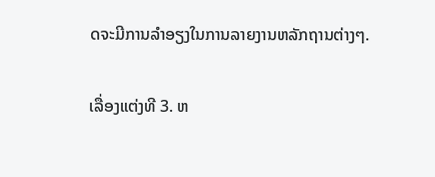ດຈະມີການລຳອຽງໃນການລາຍງານຫລັກຖານຕ່າງໆ.

ເລື່ອງແຕ່ງທີ 3. ຫ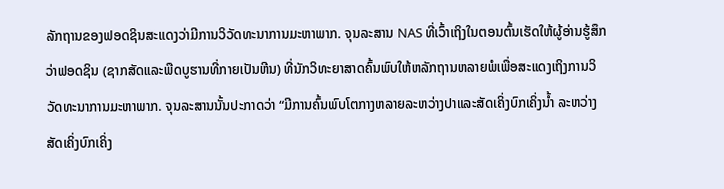ລັກຖານຂອງຟອດຊິນສະແດງວ່າມີການວິວັດທະນາການມະຫາພາກ. ຈຸນລະສານ NAS ທີ່ເວົ້າເຖິງໃນຕອນຕົ້ນເຮັດໃຫ້ຜູ້ອ່ານຮູ້ສຶກວ່າຟອດຊິນ (ຊາກສັດແລະພືດບູຮານທີ່ກາຍເປັນຫີນ) ທີ່ນັກວິທະຍາສາດຄົ້ນພົບໃຫ້ຫລັກຖານຫລາຍພໍເພື່ອສະແດງເຖິງການວິວັດທະນາການມະຫາພາກ. ຈຸນລະສານນັ້ນປະກາດວ່າ “ມີການຄົ້ນພົບໂຕກາງຫລາຍລະຫວ່າງປາແລະສັດເຄິ່ງບົກເຄິ່ງນໍ້າ ລະຫວ່າງສັດເຄິ່ງບົກເຄິ່ງ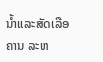ນໍ້າແລະສັດເລືອຄານ ລະຫ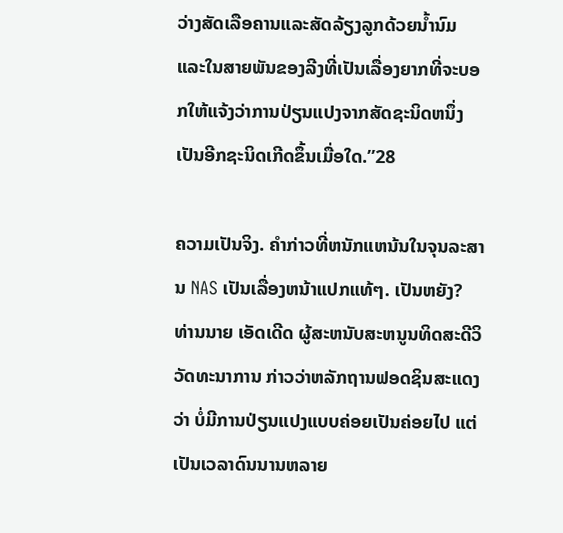ວ່າງສັດເລືອຄານແລະສັດລ້ຽງລູກດ້ວຍນໍ້ານົມ ແລະໃນສາຍພັນຂອງລີງທີ່ເປັນເລື່ອງຍາກທີ່ຈະບອກໃຫ້ແຈ້ງວ່າການປ່ຽນແປງຈາກສັດຊະນິດຫນຶ່ງເປັນອີກຊະນິດເກີດຂຶ້ນເມື່ອໃດ.”28

ຄວາມເປັນຈິງ. ຄຳກ່າວທີ່ຫນັກແຫນ້ນໃນຈຸນລະສານ NAS ເປັນເລື່ອງຫນ້າແປກແທ້ໆ. ເປັນຫຍັງ? ທ່ານນາຍ ເອັດເດີດ ຜູ້ສະຫນັບສະຫນູນທິດສະດີວິວັດທະນາການ ກ່າວວ່າຫລັກຖານຟອດຊິນສະແດງວ່າ ບໍ່ມີການປ່ຽນແປງແບບຄ່ອຍເປັນຄ່ອຍໄປ ແຕ່ເປັນເວລາດົນນານຫລາຍ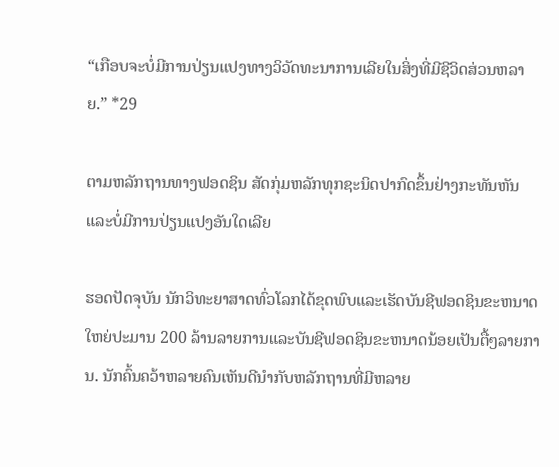“ເກືອບຈະບໍ່ມີການປ່ຽນແປງທາງວິວັດທະນາການເລີຍໃນສິ່ງທີ່ມີຊີວິດສ່ວນຫລາຍ.” *29

ຕາມຫລັກຖານທາງຟອດຊິນ ສັດກຸ່ມຫລັກທຸກຊະນິດປາກົດຂຶ້ນຢ່າງກະທັນຫັນແລະບໍ່ມີການປ່ຽນແປງອັນໃດເລີຍ

ຮອດປັດຈຸບັນ ນັກວິທະຍາສາດທົ່ວໂລກໄດ້ຂຸດພົບແລະເຮັດບັນຊີຟອດຊິນຂະຫນາດໃຫຍ່ປະມານ 200 ລ້ານລາຍການແລະບັນຊີຟອດຊິນຂະຫນາດນ້ອຍເປັນຕື້ໆລາຍການ. ນັກຄົ້ນຄວ້າຫລາຍຄົນເຫັນດີນຳກັບຫລັກຖານທີ່ມີຫລາຍ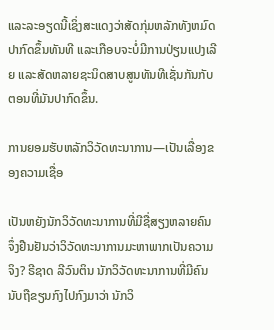ແລະລະອຽດນີ້ເຊິ່ງສະແດງວ່າສັດກຸ່ມຫລັກທັງຫມົດປາກົດຂຶ້ນທັນທີ ແລະເກືອບຈະບໍ່ມີການປ່ຽນແປງເລີຍ ແລະສັດຫລາຍຊະນິດສາບສູນທັນທີເຊັ່ນກັນກັບຕອນທີ່ມັນປາກົດຂຶ້ນ.

ການຍອມຮັບຫລັກວິວັດທະນາການ—ເປັນເລື່ອງຂອງຄວາມເຊື່ອ

ເປັນຫຍັງນັກວິວັດທະນາການທີ່ມີຊື່ສຽງຫລາຍຄົນຈຶ່ງຢືນຢັນວ່າວິວັດທະນາການມະຫາພາກເປັນຄວາມຈິງ? ຣີຊາດ ລີວົນຕິນ ນັກວິວັດທະນາການທີ່ມີຄົນນັບຖືຂຽນກົງໄປກົງມາວ່າ ນັກວິ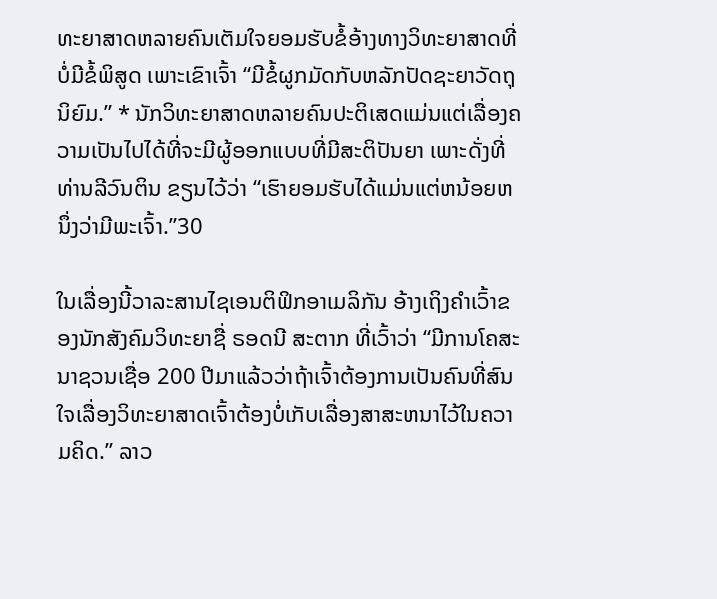ທະຍາສາດຫລາຍຄົນເຕັມໃຈຍອມຮັບຂໍ້ອ້າງທາງວິທະຍາສາດທີ່ບໍ່ມີຂໍ້ພິສູດ ເພາະເຂົາເຈົ້າ “ມີຂໍ້ຜູກມັດກັບຫລັກປັດຊະຍາວັດຖຸນິຍົມ.” * ນັກວິທະຍາສາດຫລາຍຄົນປະຕິເສດແມ່ນແຕ່ເລື່ອງຄວາມເປັນໄປໄດ້ທີ່ຈະມີຜູ້ອອກແບບທີ່ມີສະຕິປັນຍາ ເພາະດັ່ງທີ່ທ່ານລີວົນຕິນ ຂຽນໄວ້ວ່າ “ເຮົາຍອມຮັບໄດ້ແມ່ນແຕ່ຫນ້ອຍຫນຶ່ງວ່າມີພະເຈົ້າ.”30

ໃນເລື່ອງນີ້ວາລະສານໄຊເອນຕິຟິກອາເມລິກັນ ອ້າງເຖິງຄຳເວົ້າຂອງນັກສັງຄົມວິທະຍາຊື່ ຣອດນີ ສະຕາກ ທີ່ເວົ້າວ່າ “ມີການໂຄສະນາຊວນເຊື່ອ 200 ປີມາແລ້ວວ່າຖ້າເຈົ້າຕ້ອງການເປັນຄົນທີ່ສົນໃຈເລື່ອງວິທະຍາສາດເຈົ້າຕ້ອງບໍ່ເກັບເລື່ອງສາສະຫນາໄວ້ໃນຄວາມຄິດ.” ລາວ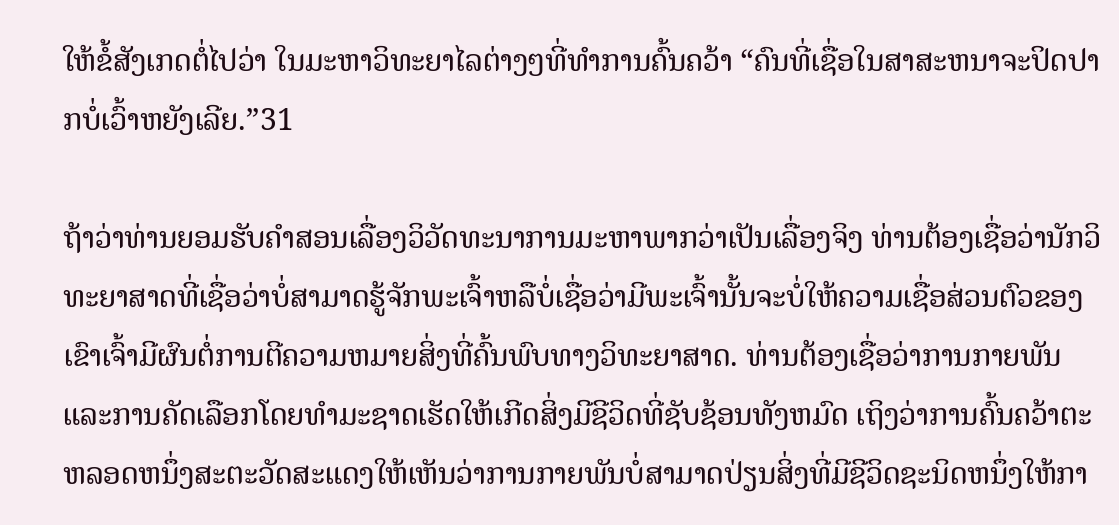ໃຫ້ຂໍ້ສັງເກດຕໍ່ໄປວ່າ ໃນມະຫາວິທະຍາໄລຕ່າງໆທີ່ທຳການຄົ້ນຄວ້າ “ຄົນທີ່ເຊື່ອໃນສາສະຫນາຈະປິດປາກບໍ່ເວົ້າຫຍັງເລີຍ.”31

ຖ້າວ່າທ່ານຍອມຮັບຄຳສອນເລື່ອງວິວັດທະນາການມະຫາພາກວ່າເປັນເລື່ອງຈິງ ທ່ານຕ້ອງເຊື່ອວ່ານັກວິທະຍາສາດທີ່ເຊື່ອວ່າບໍ່ສາມາດຮູ້ຈັກພະເຈົ້າຫລືບໍ່ເຊື່ອວ່າມີພະເຈົ້ານັ້ນຈະບໍ່ໃຫ້ຄວາມເຊື່ອສ່ວນຕົວຂອງເຂົາເຈົ້າມີຜົນຕໍ່ການຕີຄວາມຫມາຍສິ່ງທີ່ຄົ້ນພົບທາງວິທະຍາສາດ. ທ່ານຕ້ອງເຊື່ອວ່າການກາຍພັນ ແລະການຄັດເລືອກໂດຍທຳມະຊາດເຮັດໃຫ້ເກີດສິ່ງມີຊີວິດທີ່ຊັບຊ້ອນທັງຫມົດ ເຖິງວ່າການຄົ້ນຄວ້າຕະຫລອດຫນຶ່ງສະຕະວັດສະແດງໃຫ້ເຫັນວ່າການກາຍພັນບໍ່ສາມາດປ່ຽນສິ່ງທີ່ມີຊີວິດຊະນິດຫນຶ່ງໃຫ້ກາ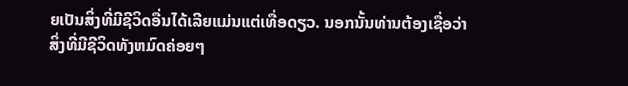ຍເປັນສິ່ງທີ່ມີຊີວິດອື່ນໄດ້ເລີຍແມ່ນແຕ່ເທື່ອດຽວ. ນອກນັ້ນທ່ານຕ້ອງເຊື່ອວ່າສິ່ງທີ່ມີຊີວິດທັງຫມົດຄ່ອຍໆ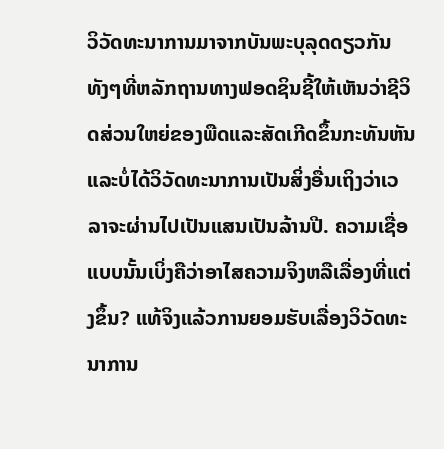ວິວັດທະນາການມາຈາກບັນພະບຸລຸດດຽວກັນ ທັງໆທີ່ຫລັກຖານທາງຟອດຊິນຊີ້ໃຫ້ເຫັນວ່າຊີວິດສ່ວນໃຫຍ່ຂອງພືດແລະສັດເກີດຂຶ້ນກະທັນຫັນແລະບໍ່ໄດ້ວິວັດທະນາການເປັນສິ່ງອື່ນເຖິງວ່າເວລາຈະຜ່ານໄປເປັນແສນເປັນລ້ານປີ. ຄວາມເຊື່ອແບບນັ້ນເບິ່ງຄືວ່າອາໄສຄວາມຈິງຫລືເລື່ອງທີ່ແຕ່ງຂຶ້ນ? ແທ້ຈິງແລ້ວການຍອມຮັບເລື່ອງວິວັດທະນາການ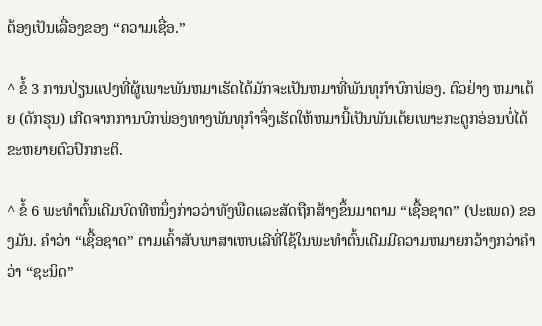ຕ້ອງເປັນເລື່ອງຂອງ “ຄວາມເຊື່ອ.”

^ ຂໍ້ 3 ການປ່ຽນແປງທີ່ຜູ້ເພາະພັນຫມາເຮັດໄດ້ມັກຈະເປັນຫມາທີ່ພັນທຸກຳບົກພ່ອງ. ຕົວຢ່າງ ຫມາເຕ້ຍ (ດັກຮຸນ) ເກີດຈາກການບົກພ່ອງທາງພັນທຸກຳຈຶ່ງເຮັດໃຫ້ຫມານີ້ເປັນພັນເຕ້ຍເພາະກະດູກອ່ອນບໍ່ໄດ້ຂະຫຍາຍຕົວປົກກະຕິ.

^ ຂໍ້ 6 ພະທຳຕົ້ນເດີມບົດທີຫນຶ່ງກ່າວວ່າທັງພືດແລະສັດຖືກສ້າງຂຶ້ນມາຕາມ “ເຊື້ອຊາດ” (ປະເພດ) ຂອງມັນ. ຄຳວ່າ “ເຊື້ອຊາດ” ຕາມເຄົ້າສັບພາສາເຫບເລີທີ່ໃຊ້ໃນພະທຳຕົ້ນເດີມມີຄວາມຫມາຍກວ້າງກວ່າຄຳວ່າ “ຊະນິດ”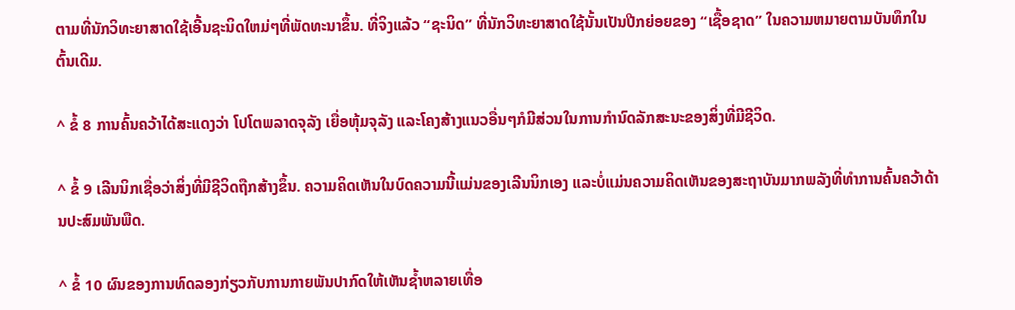ຕາມທີ່ນັກວິທະຍາສາດໃຊ້ເອີ້ນຊະນິດໃຫມ່ໆທີ່ພັດທະນາຂຶ້ນ. ທີ່ຈິງແລ້ວ “ຊະນິດ” ທີ່ນັກວິທະຍາສາດໃຊ້ນັ້ນເປັນປີກຍ່ອຍຂອງ “ເຊື້ອຊາດ” ໃນຄວາມຫມາຍຕາມບັນທຶກໃນຕົ້ນເດີມ.

^ ຂໍ້ 8 ການຄົ້ນຄວ້າໄດ້ສະແດງວ່າ ໂປໂຕພລາດຈຸລັງ ເຍື່ອຫຸ້ມຈຸລັງ ແລະໂຄງສ້າງແນວອື່ນໆກໍມີສ່ວນໃນການກຳນົດລັກສະນະຂອງສິ່ງທີ່ມີຊີວິດ.

^ ຂໍ້ 9 ເລີນນິກເຊື່ອວ່າສິ່ງທີ່ມີຊີວິດຖືກສ້າງຂຶ້ນ. ຄວາມຄິດເຫັນໃນບົດຄວາມນີ້ແມ່ນຂອງເລີນນິກເອງ ແລະບໍ່ແມ່ນຄວາມຄິດເຫັນຂອງສະຖາບັນມາກພລັງທີ່ທຳການຄົ້ນຄວ້າດ້ານປະສົມພັນພືດ.

^ ຂໍ້ 10 ຜົນຂອງການທົດລອງກ່ຽວກັບການກາຍພັນປາກົດໃຫ້ເຫັນຊໍ້າຫລາຍເທື່ອ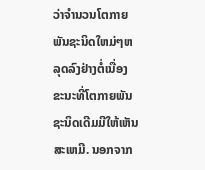ວ່າຈຳນວນໂຕກາຍພັນຊະນິດໃຫມ່ໆຫລຸດລົງຢ່າງຕໍ່ເນື່ອງ ຂະນະທີ່ໂຕກາຍພັນຊະນິດເດີມມີໃຫ້ເຫັນສະເຫມີ. ນອກຈາກ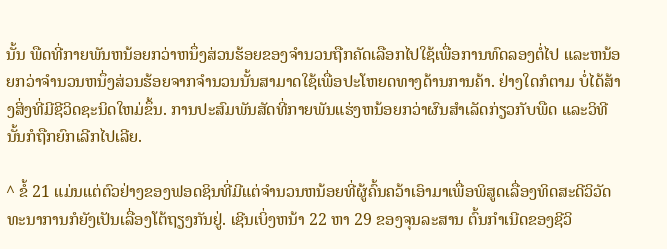ນັ້ນ ພືດທີ່ກາຍພັນຫນ້ອຍກວ່າຫນຶ່ງສ່ວນຮ້ອຍຂອງຈຳນວນຖືກຄັດເລືອກໄປໃຊ້ເພື່ອການທົດລອງຕໍ່ໄປ ແລະຫນ້ອຍກວ່າຈຳນວນຫນຶ່ງສ່ວນຮ້ອຍຈາກຈຳນວນນັ້ນສາມາດໃຊ້ເພື່ອປະໂຫຍດທາງດ້ານການຄ້າ. ຢ່າງໃດກໍຕາມ ບໍ່ໄດ້ສ້າງສິ່ງທີ່ມີຊີວິດຊະນິດໃຫມ່ຂຶ້ນ. ການປະສົມພັນສັດທີ່ກາຍພັນແຮ່ງຫນ້ອຍກວ່າຜົນສຳເລັດກ່ຽວກັບພືດ ແລະວິທີນັ້ນກໍຖືກຍົກເລີກໄປເລີຍ.

^ ຂໍ້ 21 ແມ່ນແຕ່ຕົວຢ່າງຂອງຟອດຊິນທີ່ມີແຕ່ຈຳນວນຫນ້ອຍທີ່ຜູ້ຄົ້ນຄວ້າເອົາມາເພື່ອພິສູດເລື່ອງທິດສະດີວິວັດທະນາການກໍຍັງເປັນເລື່ອງໂຕ້ຖຽງກັນຢູ່. ເຊີນເບິ່ງຫນ້າ 22 ຫາ 29 ຂອງຈຸນລະສານ ຕົ້ນກຳເນີດຂອງຊີວິ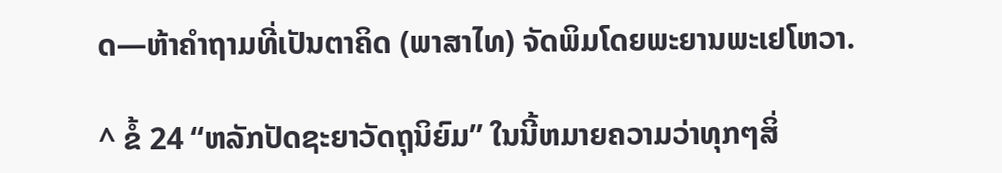ດ—ຫ້າຄຳຖາມທີ່ເປັນຕາຄິດ (ພາສາໄທ) ຈັດພິມໂດຍພະຍານພະເຢໂຫວາ.

^ ຂໍ້ 24 “ຫລັກປັດຊະຍາວັດຖຸນິຍົມ” ໃນນີ້ຫມາຍຄວາມວ່າທຸກໆສິ່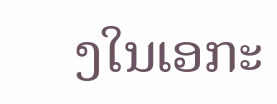ງໃນເອກະ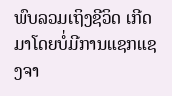ພົບລວມເຖິງຊີວິດ ເກີດມາໂດຍບໍ່ມີການແຊກແຊງຈາ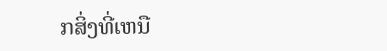ກສິ່ງທີ່ເຫນື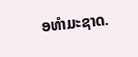ອທຳມະຊາດ.